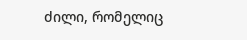ძილი, რომელიც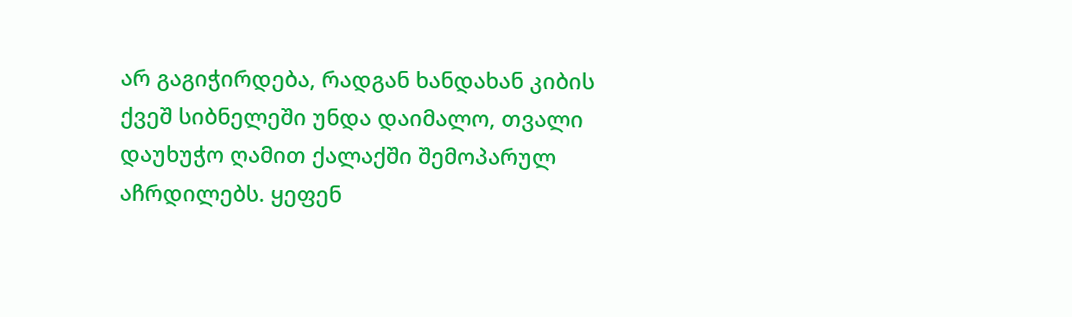არ გაგიჭირდება, რადგან ხანდახან კიბის ქვეშ სიბნელეში უნდა დაიმალო, თვალი დაუხუჭო ღამით ქალაქში შემოპარულ აჩრდილებს. ყეფენ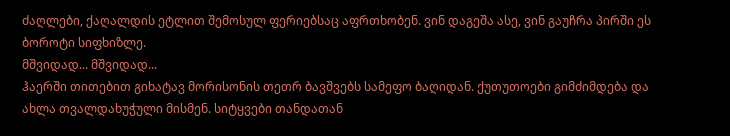ძაღლები, ქაღალდის ეტლით შემოსულ ფერიებსაც აფრთხობენ. ვინ დაგეშა ასე, ვინ გაუჩრა პირში ეს ბოროტი სიფხიზლე.
მშვიდად... მშვიდად...
ჰაერში თითებით გიხატავ მორისონის თეთრ ბავშვებს სამეფო ბაღიდან. ქუთუთოები გიმძიმდება და ახლა თვალდახუჭული მისმენ. სიტყვები თანდათან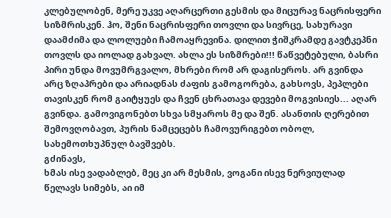კლებულობენ, მერე უკვე აღარცერთი გესმის და მიცურავ ნაცრისფერი სიზმრისკენ. ჰო, შენი ნაცრისფერი თოვლი და სივრცე, სახურავი დაამძიმა და ლოლუები ჩამოაყრევინა. დილით ჭიშკრამდე გავტკეპნი თოვლს და იოლად გახვალ. ახლა ეს სიზმრები!!! წაწვეტებული, ბასრი პირი უნდა მოვუმრგვალო, მხრები რომ არ დაგისეროს. არ გვინდა არც ზღაპრები და არიადნას ძაფის გამოგორება, გახსოვს, პეპლები თავისკენ რომ გაიტყუეს და ჩვენ ცხრათავა დევები მოგვისიეს... აღარ გვინდა. გამოვიგონებთ სხვა სმყაროს მე და შენ. ასანთის ღერებით შემოვღობავთ, პურის ნამცეცებს ჩამოვურიგებთ ობოლ, სახემოთხუპნულ ბავშვებს.
გძინავს,
ხმას ისე ვადაბლებ, მეც კი არ მესმის, ვოგანი ისევ ნერვიულად წელავს სიმებს, აი იმ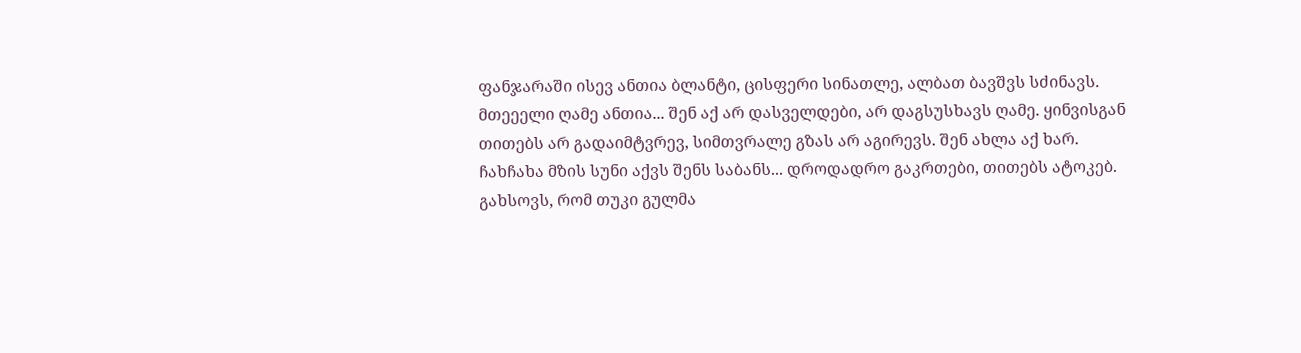ფანჯარაში ისევ ანთია ბლანტი, ცისფერი სინათლე, ალბათ ბავშვს სძინავს. მთეეელი ღამე ანთია... შენ აქ არ დასველდები, არ დაგსუსხავს ღამე. ყინვისგან თითებს არ გადაიმტვრევ, სიმთვრალე გზას არ აგირევს. შენ ახლა აქ ხარ. ჩახჩახა მზის სუნი აქვს შენს საბანს... დროდადრო გაკრთები, თითებს ატოკებ. გახსოვს, რომ თუკი გულმა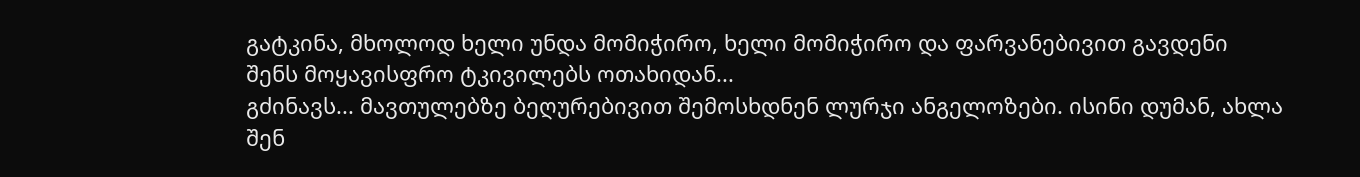გატკინა, მხოლოდ ხელი უნდა მომიჭირო, ხელი მომიჭირო და ფარვანებივით გავდენი შენს მოყავისფრო ტკივილებს ოთახიდან...
გძინავს... მავთულებზე ბეღურებივით შემოსხდნენ ლურჯი ანგელოზები. ისინი დუმან, ახლა შენ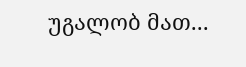უგალობ მათ...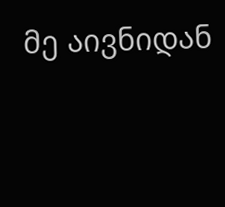მე აივნიდან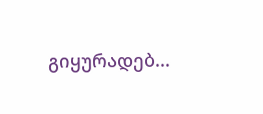გიყურადებ...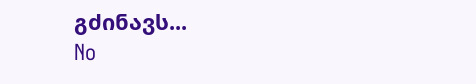გძინავს...
No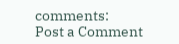comments:
Post a Comment